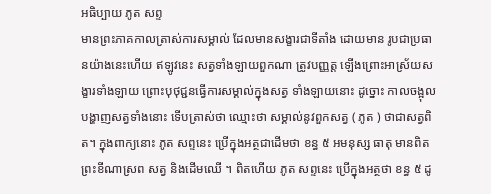អធិប្បាយ ភូត សព្ទ
មានព្រះភាគកាលត្រាស់ការសម្គាល់ ដែលមានសង្ខារជាទីតាំង ដោយមាន រូបជាប្រធានយ៉ាងនេះហើយ ឥឡូវនេះ សត្វទាំងឡាយពួកណា ត្រូវបញ្ញត្ត ឡើងព្រោះអាស្រ័យសង្ខារទាំងឡាយ ព្រោះបុថុជ្ជនធ្វើការសម្គាល់ក្នុងសត្វ ទាំងឡាយនោះ ដូច្នោះ កាលចង្អុលបង្ហាញសត្វទាំងនោះ ទើបត្រាស់ថា ឈ្មោះថា សម្គាល់នូវពួកសត្វ ( ភូត ) ថាជាសត្វពិត។ ក្នុងពាក្យនោះ ភូត សព្ទនេះ ប្រើក្នុងអត្ថជាដើមថា ខន្ធ ៥ អមនុស្ស ធាតុ មានពិត ព្រះខីណាស្រព សត្វ និងដើមឈើ ។ ពិតហើយ ភូត សព្ទនេះ ប្រើក្នុងអត្ថថា ខន្ធ ៥ ដូ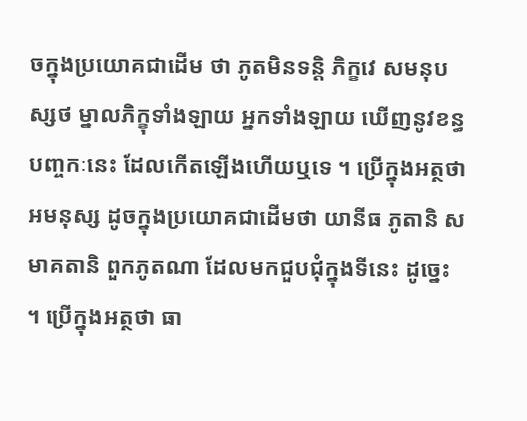ចក្នុងប្រយោគជាដើម ថា ភូតមិនទន្តិ ភិក្ខវេ សមនុបស្សថ ម្នាលភិក្ខុទាំងឡាយ អ្នកទាំងឡាយ ឃើញនូវខន្ធបញ្ចកៈនេះ ដែលកើតឡើងហើយឬទេ ។ ប្រើក្នុងអត្ថថា អមនុស្ស ដូចក្នុងប្រយោគជាដើមថា យានីធ ភូតានិ សមាគតានិ ពួកភូតណា ដែលមកជួបជុំក្នុងទីនេះ ដូច្នេះ ។ ប្រើក្នុងអត្ថថា ធា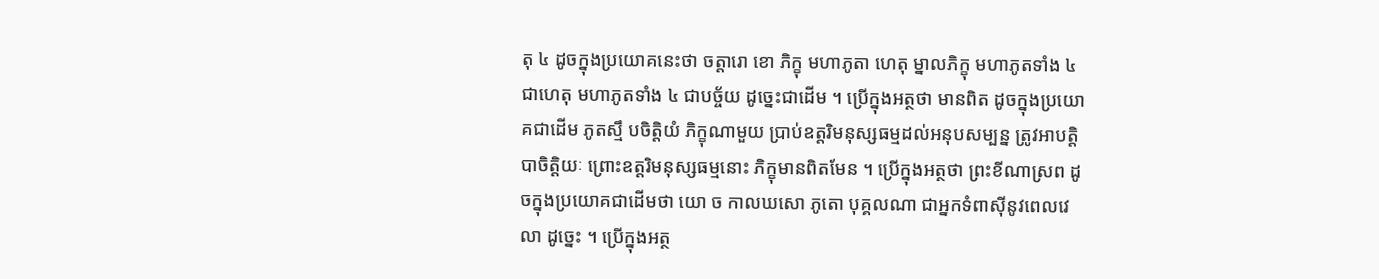តុ ៤ ដូចក្នុងប្រយោគនេះថា ចត្តារោ ខោ ភិក្ខុ មហាភូតា ហេតុ ម្នាលភិក្ខុ មហាភូតទាំង ៤ ជាហេតុ មហាភូតទាំង ៤ ជាបច្ច័យ ដូច្នេះជាដើម ។ ប្រើក្នុងអត្ថថា មានពិត ដូចក្នុងប្រយោគជាដើម ភូតស្មឹ បចិត្តិយំ ភិក្ខុណាមួយ ប្រាប់ឧត្តរិមនុស្សធម្មដល់អនុបសម្បន្ន ត្រូវអាបត្តិបាចិត្តិយៈ ព្រោះឧត្តរិមនុស្សធម្មនោះ ភិក្ខុមានពិតមែន ។ ប្រើក្នុងអត្ថថា ព្រះខីណាស្រព ដូចក្នុងប្រយោគជាដើមថា យោ ច កាលឃសោ ភូតោ បុគ្គលណា ជាអ្នកទំពាស៊ីនូវពេលវេលា ដូច្នេះ ។ ប្រើក្នុងអត្ថ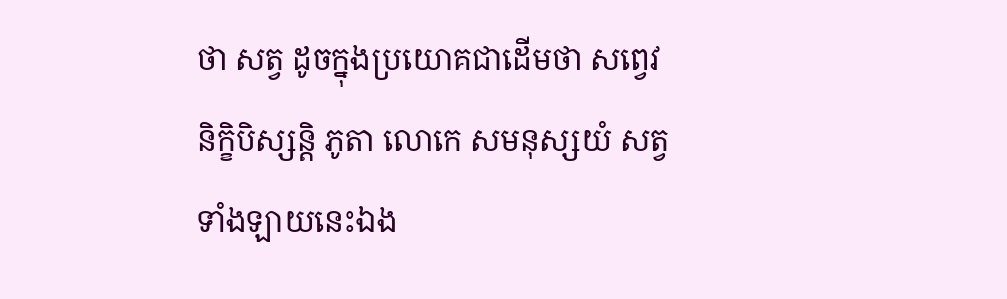ថា សត្វ ដូចក្នុងប្រយោគជាដើមថា សព្វេវ និក្ខិបិស្សន្តិ ភូតា លោកេ សមនុស្សយំ សត្វទាំងឡាយនេះឯង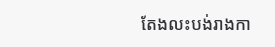តែងលះបង់រាងកា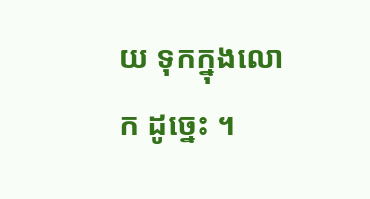យ ទុកក្នុងលោក ដូច្នេះ ។